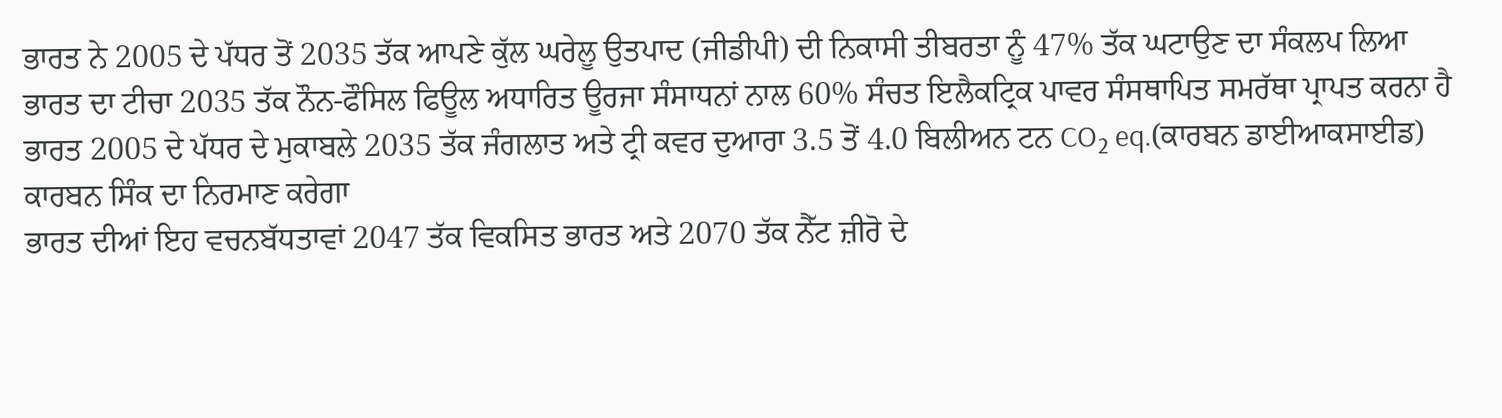ਭਾਰਤ ਨੇ 2005 ਦੇ ਪੱਧਰ ਤੋਂ 2035 ਤੱਕ ਆਪਣੇ ਕੁੱਲ ਘਰੇਲੂ ਉਤਪਾਦ (ਜੀਡੀਪੀ) ਦੀ ਨਿਕਾਸੀ ਤੀਬਰਤਾ ਨੂੰ 47% ਤੱਕ ਘਟਾਉਣ ਦਾ ਸੰਕਲਪ ਲਿਆ
ਭਾਰਤ ਦਾ ਟੀਚਾ 2035 ਤੱਕ ਨੌਨ-ਫੌਸਿਲ ਫਿਊਲ ਅਧਾਰਿਤ ਊਰਜਾ ਸੰਸਾਧਨਾਂ ਨਾਲ 60% ਸੰਚਤ ਇਲੈਕਟ੍ਰਿਕ ਪਾਵਰ ਸੰਸਥਾਪਿਤ ਸਮਰੱਥਾ ਪ੍ਰਾਪਤ ਕਰਨਾ ਹੈ
ਭਾਰਤ 2005 ਦੇ ਪੱਧਰ ਦੇ ਮੁਕਾਬਲੇ 2035 ਤੱਕ ਜੰਗਲਾਤ ਅਤੇ ਟ੍ਰੀ ਕਵਰ ਦੁਆਰਾ 3.5 ਤੋਂ 4.0 ਬਿਲੀਅਨ ਟਨ CO₂ eq.(ਕਾਰਬਨ ਡਾਈਆਕਸਾਈਡ) ਕਾਰਬਨ ਸਿੰਕ ਦਾ ਨਿਰਮਾਣ ਕਰੇਗਾ
ਭਾਰਤ ਦੀਆਂ ਇਹ ਵਚਨਬੱਧਤਾਵਾਂ 2047 ਤੱਕ ਵਿਕਸਿਤ ਭਾਰਤ ਅਤੇ 2070 ਤੱਕ ਨੈੱਟ ਜ਼ੀਰੋ ਦੇ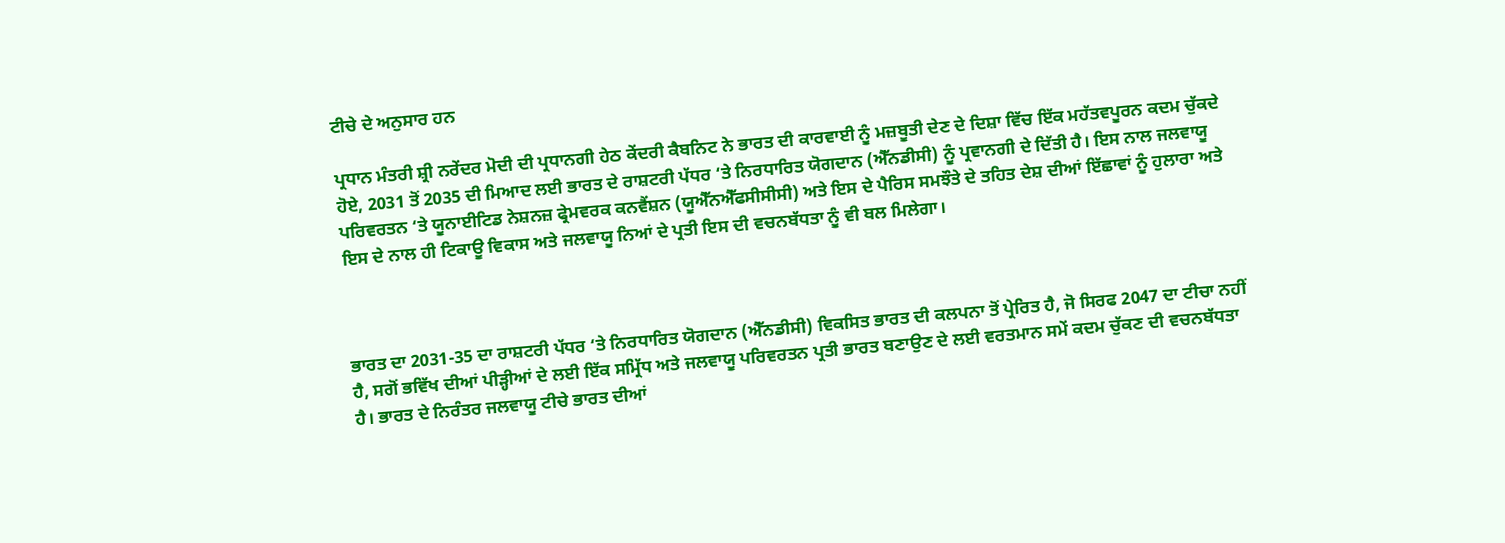ਟੀਚੇ ਦੇ ਅਨੁਸਾਰ ਹਨ

ਪ੍ਰਧਾਨ ਮੰਤਰੀ ਸ਼੍ਰੀ ਨਰੇਂਦਰ ਮੋਦੀ ਦੀ ਪ੍ਰਧਾਨਗੀ ਹੇਠ ਕੇਂਦਰੀ ਕੈਬਨਿਟ ਨੇ ਭਾਰਤ ਦੀ ਕਾਰਵਾਈ ਨੂੰ ਮਜ਼ਬੂਤੀ ਦੇਣ ਦੇ ਦਿਸ਼ਾ ਵਿੱਚ ਇੱਕ ਮਹੱਤਵਪੂਰਨ ਕਦਮ ਚੁੱਕਦੇ ਹੋਏ, 2031 ਤੋਂ 2035 ਦੀ ਮਿਆਦ ਲਈ ਭਾਰਤ ਦੇ ਰਾਸ਼ਟਰੀ ਪੱਧਰ ‘ਤੇ ਨਿਰਧਾਰਿਤ ਯੋਗਦਾਨ (ਐੱਨਡੀਸੀ) ਨੂੰ ਪ੍ਰਵਾਨਗੀ ਦੇ ਦਿੱਤੀ ਹੈ। ਇਸ ਨਾਲ ਜਲਵਾਯੂ ਪਰਿਵਰਤਨ ‘ਤੇ ਯੂਨਾਈਟਿਡ ਨੇਸ਼ਨਜ਼ ਫ੍ਰੇਮਵਰਕ ਕਨਵੈਂਸ਼ਨ (ਯੂਐੱਨਐੱਫਸੀਸੀਸੀ) ਅਤੇ ਇਸ ਦੇ ਪੈਰਿਸ ਸਮਝੌਤੇ ਦੇ ਤਹਿਤ ਦੇਸ਼ ਦੀਆਂ ਇੱਛਾਵਾਂ ਨੂੰ ਹੁਲਾਰਾ ਅਤੇ ਇਸ ਦੇ ਨਾਲ ਹੀ ਟਿਕਾਊ ਵਿਕਾਸ ਅਤੇ ਜਲਵਾਯੂ ਨਿਆਂ ਦੇ ਪ੍ਰਤੀ ਇਸ ਦੀ ਵਚਨਬੱਧਤਾ ਨੂੰ ਵੀ ਬਲ ਮਿਲੇਗਾ।



ਭਾਰਤ ਦਾ 2031-35 ਦਾ ਰਾਸ਼ਟਰੀ ਪੱਧਰ ‘ਤੇ ਨਿਰਧਾਰਿਤ ਯੋਗਦਾਨ (ਐੱਨਡੀਸੀ) ਵਿਕਸਿਤ ਭਾਰਤ ਦੀ ਕਲਪਨਾ ਤੋਂ ਪ੍ਰੇਰਿਤ ਹੈ, ਜੋ ਸਿਰਫ 2047 ਦਾ ਟੀਚਾ ਨਹੀਂ ਹੈ, ਸਗੋਂ ਭਵਿੱਖ ਦੀਆਂ ਪੀੜ੍ਹੀਆਂ ਦੇ ਲਈ ਇੱਕ ਸਮ੍ਰਿੱਧ ਅਤੇ ਜਲਵਾਯੂ ਪਰਿਵਰਤਨ ਪ੍ਰਤੀ ਭਾਰਤ ਬਣਾਉਣ ਦੇ ਲਈ ਵਰਤਮਾਨ ਸਮੇਂ ਕਦਮ ਚੁੱਕਣ ਦੀ ਵਚਨਬੱਧਤਾ ਹੈ। ਭਾਰਤ ਦੇ ਨਿਰੰਤਰ ਜਲਵਾਯੂ ਟੀਚੇ ਭਾਰਤ ਦੀਆਂ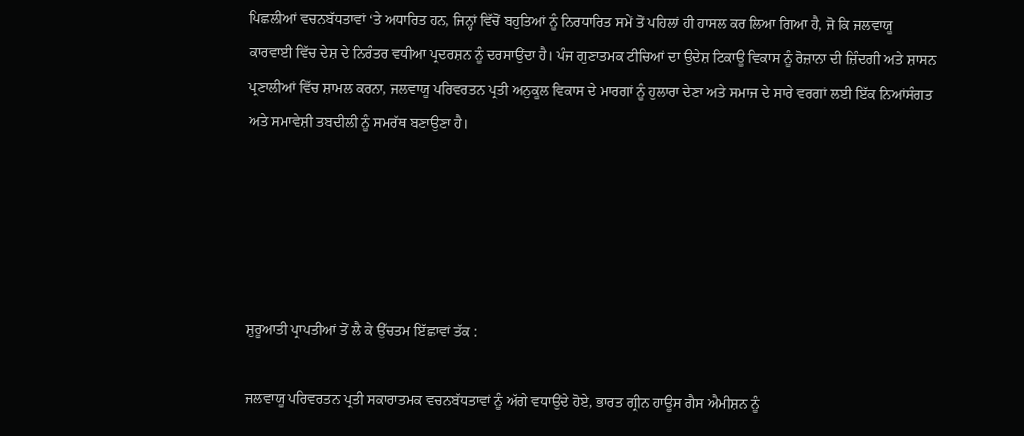ਪਿਛਲੀਆਂ ਵਚਨਬੱਧਤਾਵਾਂ ‘ਤੇ ਅਧਾਰਿਤ ਹਨ, ਜਿਨ੍ਹਾਂ ਵਿੱਚੋਂ ਬਹੁਤਿਆਂ ਨੂੰ ਨਿਰਧਾਰਿਤ ਸਮੇਂ ਤੋਂ ਪਹਿਲਾਂ ਹੀ ਹਾਸਲ ਕਰ ਲਿਆ ਗਿਆ ਹੈ, ਜੋ ਕਿ ਜਲਵਾਯੂ ਕਾਰਵਾਈ ਵਿੱਚ ਦੇਸ਼ ਦੇ ਨਿਰੰਤਰ ਵਧੀਆ ਪ੍ਰਦਰਸ਼ਨ ਨੂੰ ਦਰਸਾਉਂਦਾ ਹੈ। ਪੰਜ ਗੁਣਾਤਮਕ ਟੀਚਿਆਂ ਦਾ ਉਦੇਸ਼ ਟਿਕਾਊ ਵਿਕਾਸ ਨੂੰ ਰੋਜ਼ਾਨਾ ਦੀ ਜ਼ਿੰਦਗੀ ਅਤੇ ਸ਼ਾਸਨ ਪ੍ਰਣਾਲੀਆਂ ਵਿੱਚ ਸ਼ਾਮਲ ਕਰਨਾ, ਜਲਵਾਯੂ ਪਰਿਵਰਤਨ ਪ੍ਰਤੀ ਅਨੁਕੂਲ ਵਿਕਾਸ ਦੇ ਮਾਰਗਾਂ ਨੂੰ ਹੁਲਾਰਾ ਦੇਣਾ ਅਤੇ ਸਮਾਜ ਦੇ ਸਾਰੇ ਵਰਗਾਂ ਲਈ ਇੱਕ ਨਿਆਂਸੰਗਤ ਅਤੇ ਸਮਾਵੇਸ਼ੀ ਤਬਦੀਲੀ ਨੂੰ ਸਮਰੱਥ ਬਣਾਉਣਾ ਹੈ।





ਸ਼ੁਰੂਆਤੀ ਪ੍ਰਾਪਤੀਆਂ ਤੋਂ ਲੈ ਕੇ ਉੱਚਤਮ ਇੱਛਾਵਾਂ ਤੱਕ :

ਜਲਵਾਯੂ ਪਰਿਵਰਤਨ ਪ੍ਰਤੀ ਸਕਾਰਾਤਮਕ ਵਚਨਬੱਧਤਾਵਾਂ ਨੂੰ ਅੱਗੇ ਵਧਾਉਂਦੇ ਹੋਏ, ਭਾਰਤ ਗ੍ਰੀਨ ਹਾਊਸ ਗੈਸ ਐਮੀਸ਼ਨ ਨੂੰ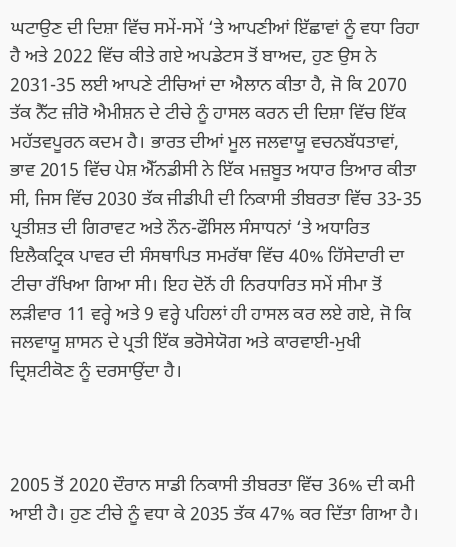ਘਟਾਉਣ ਦੀ ਦਿਸ਼ਾ ਵਿੱਚ ਸਮੇਂ-ਸਮੇਂ ‘ਤੇ ਆਪਣੀਆਂ ਇੱਛਾਵਾਂ ਨੂੰ ਵਧਾ ਰਿਹਾ ਹੈ ਅਤੇ 2022 ਵਿੱਚ ਕੀਤੇ ਗਏ ਅਪਡੇਟਸ ਤੋਂ ਬਾਅਦ, ਹੁਣ ਉਸ ਨੇ 2031-35 ਲਈ ਆਪਣੇ ਟੀਚਿਆਂ ਦਾ ਐਲਾਨ ਕੀਤਾ ਹੈ, ਜੋ ਕਿ 2070 ਤੱਕ ਨੈੱਟ ਜ਼ੀਰੋ ਐਮੀਸ਼ਨ ਦੇ ਟੀਚੇ ਨੂੰ ਹਾਸਲ ਕਰਨ ਦੀ ਦਿਸ਼ਾ ਵਿੱਚ ਇੱਕ ਮਹੱਤਵਪੂਰਨ ਕਦਮ ਹੈ। ਭਾਰਤ ਦੀਆਂ ਮੂਲ ਜਲਵਾਯੂ ਵਚਨਬੱਧਤਾਵਾਂ, ਭਾਵ 2015 ਵਿੱਚ ਪੇਸ਼ ਐੱਨਡੀਸੀ ਨੇ ਇੱਕ ਮਜ਼ਬੂਤ ਅਧਾਰ ਤਿਆਰ ਕੀਤਾ ਸੀ, ਜਿਸ ਵਿੱਚ 2030 ਤੱਕ ਜੀਡੀਪੀ ਦੀ ਨਿਕਾਸੀ ਤੀਬਰਤਾ ਵਿੱਚ 33-35 ਪ੍ਰਤੀਸ਼ਤ ਦੀ ਗਿਰਾਵਟ ਅਤੇ ਨੌਨ-ਫੌਸਿਲ ਸੰਸਾਧਨਾਂ ‘ਤੇ ਅਧਾਰਿਤ ਇਲੈਕਟ੍ਰਿਕ ਪਾਵਰ ਦੀ ਸੰਸਥਾਪਿਤ ਸਮਰੱਥਾ ਵਿੱਚ 40% ਹਿੱਸੇਦਾਰੀ ਦਾ ਟੀਚਾ ਰੱਖਿਆ ਗਿਆ ਸੀ। ਇਹ ਦੋਨੋਂ ਹੀ ਨਿਰਧਾਰਿਤ ਸਮੇਂ ਸੀਮਾ ਤੋਂ ਲੜੀਵਾਰ 11 ਵਰ੍ਹੇ ਅਤੇ 9 ਵਰ੍ਹੇ ਪਹਿਲਾਂ ਹੀ ਹਾਸਲ ਕਰ ਲਏ ਗਏ, ਜੋ ਕਿ ਜਲਵਾਯੂ ਸ਼ਾਸਨ ਦੇ ਪ੍ਰਤੀ ਇੱਕ ਭਰੋਸੇਯੋਗ ਅਤੇ ਕਾਰਵਾਈ-ਮੁਖੀ ਦ੍ਰਿਸ਼ਟੀਕੋਣ ਨੂੰ ਦਰਸਾਉਂਦਾ ਹੈ।



2005 ਤੋਂ 2020 ਦੌਰਾਨ ਸਾਡੀ ਨਿਕਾਸੀ ਤੀਬਰਤਾ ਵਿੱਚ 36% ਦੀ ਕਮੀ ਆਈ ਹੈ। ਹੁਣ ਟੀਚੇ ਨੂੰ ਵਧਾ ਕੇ 2035 ਤੱਕ 47% ਕਰ ਦਿੱਤਾ ਗਿਆ ਹੈ।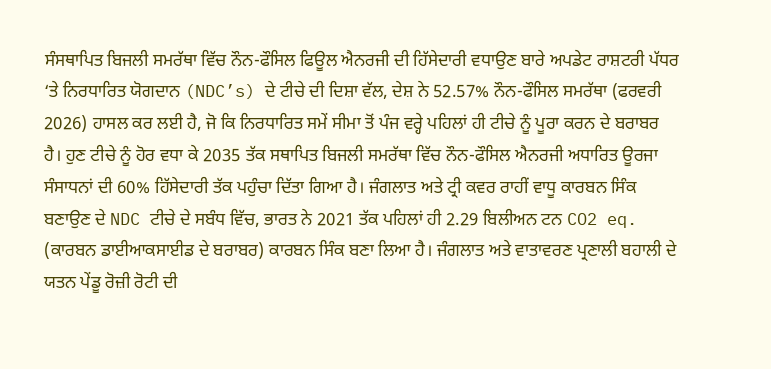ਸੰਸਥਾਪਿਤ ਬਿਜਲੀ ਸਮਰੱਥਾ ਵਿੱਚ ਨੌਨ-ਫੌਸਿਲ ਫਿਊਲ ਐਨਰਜੀ ਦੀ ਹਿੱਸੇਦਾਰੀ ਵਧਾਉਣ ਬਾਰੇ ਅਪਡੇਟ ਰਾਸ਼ਟਰੀ ਪੱਧਰ ‘ਤੇ ਨਿਰਧਾਰਿਤ ਯੋਗਦਾਨ (NDC’s) ਦੇ ਟੀਚੇ ਦੀ ਦਿਸ਼ਾ ਵੱਲ, ਦੇਸ਼ ਨੇ 52.57% ਨੌਨ-ਫੌਸਿਲ ਸਮਰੱਥਾ (ਫਰਵਰੀ 2026) ਹਾਸਲ ਕਰ ਲਈ ਹੈ, ਜੋ ਕਿ ਨਿਰਧਾਰਿਤ ਸਮੇਂ ਸੀਮਾ ਤੋਂ ਪੰਜ ਵਰ੍ਹੇ ਪਹਿਲਾਂ ਹੀ ਟੀਚੇ ਨੂੰ ਪੂਰਾ ਕਰਨ ਦੇ ਬਰਾਬਰ ਹੈ। ਹੁਣ ਟੀਚੇ ਨੂੰ ਹੋਰ ਵਧਾ ਕੇ 2035 ਤੱਕ ਸਥਾਪਿਤ ਬਿਜਲੀ ਸਮਰੱਥਾ ਵਿੱਚ ਨੌਨ-ਫੌਸਿਲ ਐਨਰਜੀ ਅਧਾਰਿਤ ਊਰਜਾ ਸੰਸਾਧਨਾਂ ਦੀ 60% ਹਿੱਸੇਦਾਰੀ ਤੱਕ ਪਹੁੰਚਾ ਦਿੱਤਾ ਗਿਆ ਹੈ। ਜੰਗਲਾਤ ਅਤੇ ਟ੍ਰੀ ਕਵਰ ਰਾਹੀਂ ਵਾਧੂ ਕਾਰਬਨ ਸਿੰਕ ਬਣਾਉਣ ਦੇ NDC ਟੀਚੇ ਦੇ ਸਬੰਧ ਵਿੱਚ, ਭਾਰਤ ਨੇ 2021 ਤੱਕ ਪਹਿਲਾਂ ਹੀ 2.29 ਬਿਲੀਅਨ ਟਨ CO2 eq. (ਕਾਰਬਨ ਡਾਈਆਕਸਾਈਡ ਦੇ ਬਰਾਬਰ) ਕਾਰਬਨ ਸਿੰਕ ਬਣਾ ਲਿਆ ਹੈ। ਜੰਗਲਾਤ ਅਤੇ ਵਾਤਾਵਰਣ ਪ੍ਰਣਾਲੀ ਬਹਾਲੀ ਦੇ ਯਤਨ ਪੇਂਡੂ ਰੋਜ਼ੀ ਰੋਟੀ ਦੀ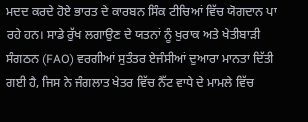ਮਦਦ ਕਰਦੇ ਹੋਏ ਭਾਰਤ ਦੇ ਕਾਰਬਨ ਸਿੰਕ ਟੀਚਿਆਂ ਵਿੱਚ ਯੋਗਦਾਨ ਪਾ ਰਹੇ ਹਨ। ਸਾਡੇ ਰੁੱਖ ਲਗਾਉਣ ਦੇ ਯਤਨਾਂ ਨੂੰ ਖੁਰਾਕ ਅਤੇ ਖੇਤੀਬਾੜੀ ਸੰਗਠਨ (FAO) ਵਰਗੀਆਂ ਸੁਤੰਤਰ ਏਜੰਸੀਆਂ ਦੁਆਰਾ ਮਾਨਤਾ ਦਿੱਤੀ ਗਈ ਹੈ, ਜਿਸ ਨੇ ਜੰਗਲਾਤ ਖੇਤਰ ਵਿੱਚ ਨੈੱਟ ਵਾਧੇ ਦੇ ਮਾਮਲੇ ਵਿੱਚ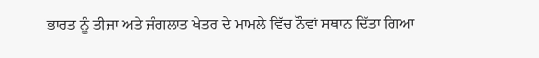ਭਾਰਤ ਨੂੰ ਤੀਜਾ ਅਤੇ ਜੰਗਲਾਤ ਖੇਤਰ ਦੇ ਮਾਮਲੇ ਵਿੱਚ ਨੌਵਾਂ ਸਥਾਨ ਦਿੱਤਾ ਗਿਆ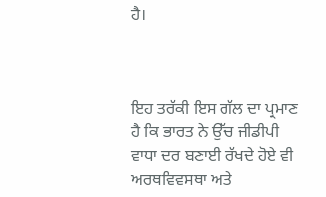ਹੈ।



ਇਹ ਤਰੱਕੀ ਇਸ ਗੱਲ ਦਾ ਪ੍ਰਮਾਣ ਹੈ ਕਿ ਭਾਰਤ ਨੇ ਉੱਚ ਜੀਡੀਪੀ ਵਾਧਾ ਦਰ ਬਣਾਈ ਰੱਖਦੇ ਹੋਏ ਵੀ ਅਰਥਵਿਵਸਥਾ ਅਤੇ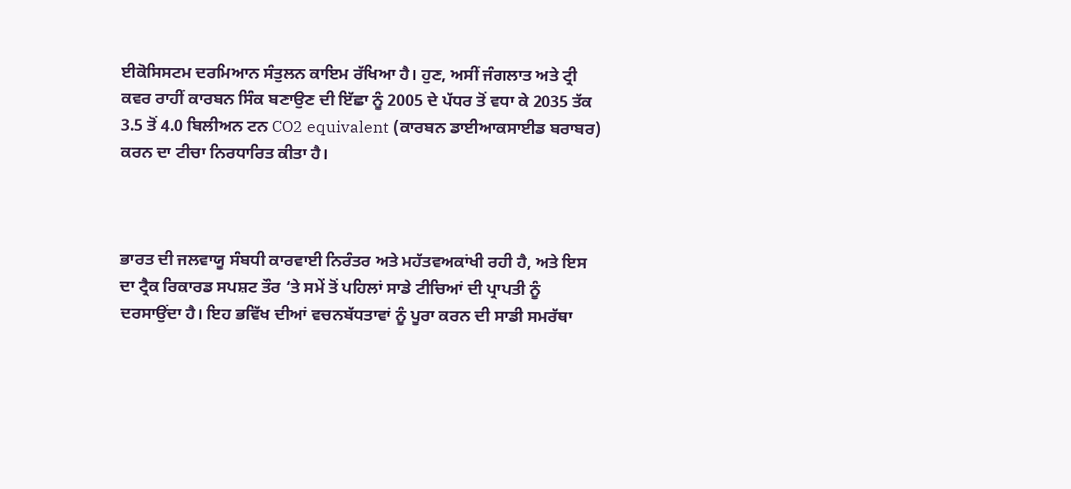ਈਕੋਸਿਸਟਮ ਦਰਮਿਆਨ ਸੰਤੁਲਨ ਕਾਇਮ ਰੱਖਿਆ ਹੈ। ਹੁਣ, ਅਸੀਂ ਜੰਗਲਾਤ ਅਤੇ ਟ੍ਰੀ ਕਵਰ ਰਾਹੀਂ ਕਾਰਬਨ ਸਿੰਕ ਬਣਾਉਣ ਦੀ ਇੱਛਾ ਨੂੰ 2005 ਦੇ ਪੱਧਰ ਤੋਂ ਵਧਾ ਕੇ 2035 ਤੱਕ 3.5 ਤੋਂ 4.0 ਬਿਲੀਅਨ ਟਨ CO2 equivalent (ਕਾਰਬਨ ਡਾਈਆਕਸਾਈਡ ਬਰਾਬਰ) ਕਰਨ ਦਾ ਟੀਚਾ ਨਿਰਧਾਰਿਤ ਕੀਤਾ ਹੈ।



ਭਾਰਤ ਦੀ ਜਲਵਾਯੂ ਸੰਬਧੀ ਕਾਰਵਾਈ ਨਿਰੰਤਰ ਅਤੇ ਮਹੱਤਵਅਕਾਂਖੀ ਰਹੀ ਹੈ, ਅਤੇ ਇਸ ਦਾ ਟ੍ਰੈਕ ਰਿਕਾਰਡ ਸਪਸ਼ਟ ਤੌਰ ‘ਤੇ ਸਮੇਂ ਤੋਂ ਪਹਿਲਾਂ ਸਾਡੇ ਟੀਚਿਆਂ ਦੀ ਪ੍ਰਾਪਤੀ ਨੂੰ ਦਰਸਾਉਂਦਾ ਹੈ। ਇਹ ਭਵਿੱਖ ਦੀਆਂ ਵਚਨਬੱਧਤਾਵਾਂ ਨੂੰ ਪੂਰਾ ਕਰਨ ਦੀ ਸਾਡੀ ਸਮਰੱਥਾ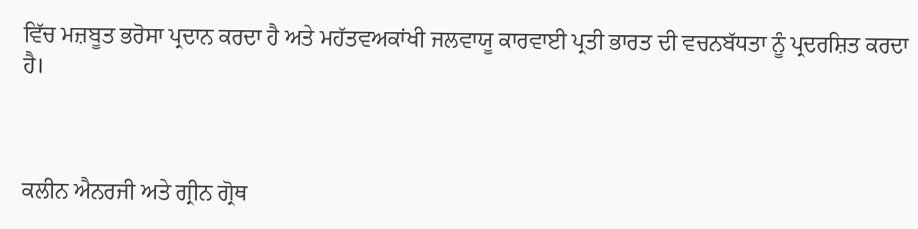ਵਿੱਚ ਮਜ਼ਬੂਤ ਭਰੋਸਾ ਪ੍ਰਦਾਨ ਕਰਦਾ ਹੈ ਅਤੇ ਮਹੱਤਵਅਕਾਂਖੀ ਜਲਵਾਯੂ ਕਾਰਵਾਈ ਪ੍ਰਤੀ ਭਾਰਤ ਦੀ ਵਚਨਬੱਧਤਾ ਨੂੰ ਪ੍ਰਦਰਸ਼ਿਤ ਕਰਦਾ ਹੈ।



ਕਲੀਨ ਐਨਰਜੀ ਅਤੇ ਗ੍ਰੀਨ ਗ੍ਰੋਥ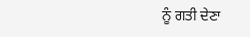ਨੂੰ ਗਤੀ ਦੇਣਾ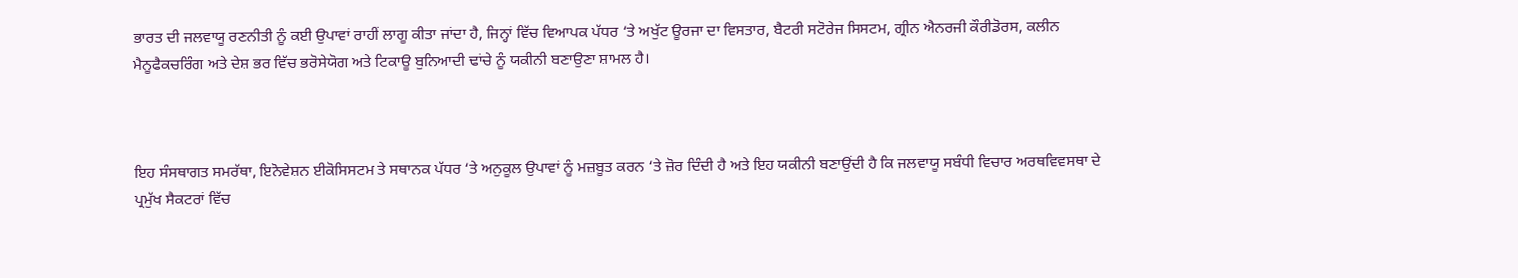ਭਾਰਤ ਦੀ ਜਲਵਾਯੂ ਰਣਨੀਤੀ ਨੂੰ ਕਈ ਉਪਾਵਾਂ ਰਾਹੀਂ ਲਾਗੂ ਕੀਤਾ ਜਾਂਦਾ ਹੈ, ਜਿਨ੍ਹਾਂ ਵਿੱਚ ਵਿਆਪਕ ਪੱਧਰ ‘ਤੇ ਅਖੁੱਟ ਊਰਜਾ ਦਾ ਵਿਸਤਾਰ, ਬੈਟਰੀ ਸਟੋਰੇਜ ਸਿਸਟਮ, ਗ੍ਰੀਨ ਐਨਰਜੀ ਕੌਰੀਡੋਰਸ, ਕਲੀਨ ਮੈਨੂਫੈਕਚਰਿੰਗ ਅਤੇ ਦੇਸ਼ ਭਰ ਵਿੱਚ ਭਰੋਸੇਯੋਗ ਅਤੇ ਟਿਕਾਊ ਬੁਨਿਆਦੀ ਢਾਂਚੇ ਨੂੰ ਯਕੀਨੀ ਬਣਾਉਣਾ ਸ਼ਾਮਲ ਹੈ।



ਇਹ ਸੰਸਥਾਗਤ ਸਮਰੱਥਾ, ਇਨੋਵੇਸ਼ਨ ਈਕੋਸਿਸਟਮ ਤੇ ਸਥਾਨਕ ਪੱਧਰ ‘ਤੇ ਅਨੁਕੂਲ ਉਪਾਵਾਂ ਨੂੰ ਮਜ਼ਬੂਤ ਕਰਨ ‘ਤੇ ਜ਼ੋਰ ਦਿੰਦੀ ਹੈ ਅਤੇ ਇਹ ਯਕੀਨੀ ਬਣਾਉਂਦੀ ਹੈ ਕਿ ਜਲਵਾਯੂ ਸਬੰਧੀ ਵਿਚਾਰ ਅਰਥਵਿਵਸਥਾ ਦੇ ਪ੍ਰਮੁੱਖ ਸੈਕਟਰਾਂ ਵਿੱਚ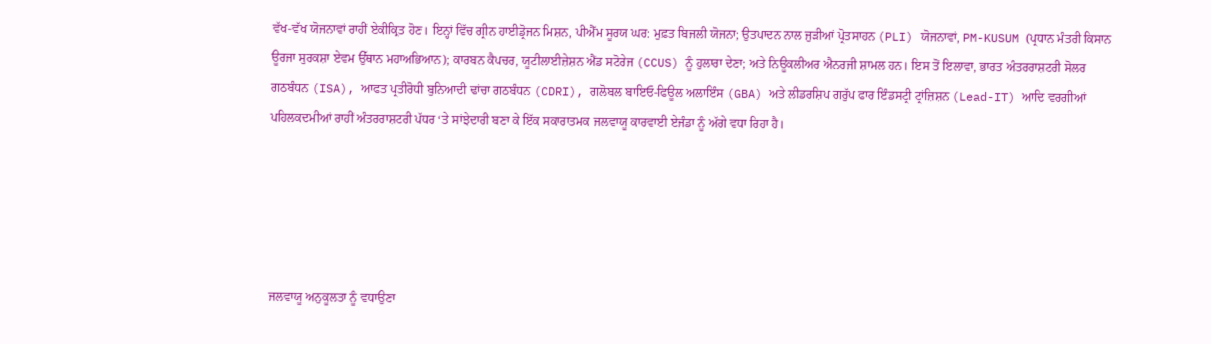ਵੱਖ-ਵੱਖ ਯੋਜਨਾਵਾਂ ਰਾਹੀਂ ਏਕੀਕ੍ਰਿਤ ਹੋਣ। ਇਨ੍ਹਾਂ ਵਿੱਚ ਗ੍ਰੀਨ ਹਾਈਡ੍ਰੋਜਨ ਮਿਸ਼ਨ, ਪੀਐੱਮ ਸੂਰਯ ਘਰ: ਮੁਫ਼ਤ ਬਿਜਲੀ ਯੋਜਨਾ; ਉਤਪਾਦਨ ਨਾਲ ਜੁੜੀਆਂ ਪ੍ਰੋਤਸਾਹਨ (PLI) ਯੋਜਨਾਵਾਂ, PM-KUSUM (ਪ੍ਰਧਾਨ ਮੰਤਰੀ ਕਿਸਾਨ ਊਰਜਾ ਸੁਰਕਸ਼ਾ ਏਵਮ ਉੱਥਾਨ ਮਹਾਅਭਿਆਨ); ਕਾਰਬਨ ਕੈਪਚਰ, ਯੂਟੀਲਾਈਜ਼ੇਸ਼ਨ ਐਂਡ ਸਟੋਰੇਜ (CCUS) ਨੂੰ ਹੁਲਾਰਾ ਦੇਣਾ; ਅਤੇ ਨਿਊਕਲੀਅਰ ਐਨਰਜੀ ਸ਼ਾਮਲ ਹਨ। ਇਸ ਤੋਂ ਇਲਾਵਾ, ਭਾਰਤ ਅੰਤਰਰਾਸ਼ਟਰੀ ਸੋਲਰ ਗਠਬੰਧਨ (ISA), ਆਫਤ ਪ੍ਰਤੀਰੋਧੀ ਬੁਨਿਆਦੀ ਢਾਂਚਾ ਗਠਬੰਧਨ (CDRI), ਗਲੋਬਲ ਬਾਇਓ-ਫਿਊਲ ਅਲਾਇੰਸ (GBA) ਅਤੇ ਲੀਡਰਸ਼ਿਪ ਗਰੁੱਪ ਫਾਰ ਇੰਡਸਟ੍ਰੀ ਟ੍ਰਾਂਜ਼ਿਸ਼ਨ (Lead-IT) ਆਦਿ ਵਰਗੀਆਂ ਪਹਿਲਕਦਮੀਆਂ ਰਾਹੀਂ ਅੰਤਰਰਾਸ਼ਟਰੀ ਪੱਧਰ ‘ਤੇ ਸਾਂਝੇਦਾਰੀ ਬਣਾ ਕੇ ਇੱਕ ਸਕਾਰਾਤਮਕ ਜਲਵਾਯੂ ਕਾਰਵਾਈ ਏਜੰਡਾ ਨੂੰ ਅੱਗੇ ਵਧਾ ਰਿਹਾ ਹੈ।





ਜਲਵਾਯੂ ਅਨੁਕੂਲਤਾ ਨੂੰ ਵਧਾਉਣਾ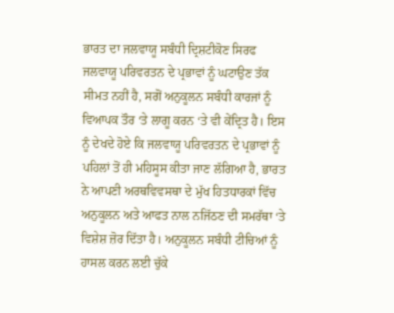ਭਾਰਤ ਦਾ ਜਲਵਾਯੂ ਸਬੰਧੀ ਦ੍ਰਿਸ਼ਟੀਕੋਣ ਸਿਰਫ ਜਲਵਾਯੂ ਪਰਿਵਰਤਨ ਦੇ ਪ੍ਰਭਾਵਾਂ ਨੂੰ ਘਟਾਉਣ ਤੱਕ ਸੀਮਤ ਨਹੀਂ ਹੈ, ਸਗੋਂ ਅਨੁਕੂਲਨ ਸਬੰਧੀ ਕਾਰਜਾਂ ਨੂੰ ਵਿਆਪਕ ਤੌਰ ‘ਤੇ ਲਾਗੂ ਕਰਨ ‘ਤੇ ਵੀ ਕੇਂਦ੍ਰਿਤ ਹੈ। ਇਸ ਨੂੰ ਦੇਖਦੇ ਹੋਏ ਕਿ ਜਲਵਾਯੂ ਪਰਿਵਰਤਨ ਦੇ ਪ੍ਰਭਾਵਾਂ ਨੂੰ ਪਹਿਲਾਂ ਤੋਂ ਹੀ ਮਹਿਸੂਸ ਕੀਤਾ ਜਾਣ ਲੱਗਿਆ ਹੈ, ਭਾਰਤ ਨੇ ਆਪਣੀ ਅਰਥਵਿਵਸਥਾ ਦੇ ਮੁੱਖ ਹਿਤਧਾਰਕਾਂ ਵਿੱਚ ਅਨੁਕੂਲਨ ਅਤੇ ਆਫਤ ਨਾਲ ਨਜਿੱਠਣ ਦੀ ਸਮਰੱਥਾ ‘ਤੇ ਵਿਸ਼ੇਸ਼ ਜ਼ੋਰ ਦਿੱਤਾ ਹੈ। ਅਨੁਕੂਲਨ ਸਬੰਧੀ ਟੀਚਿਆਂ ਨੂੰ ਹਾਸਲ ਕਰਨ ਲਈ ਚੁੱਕੇ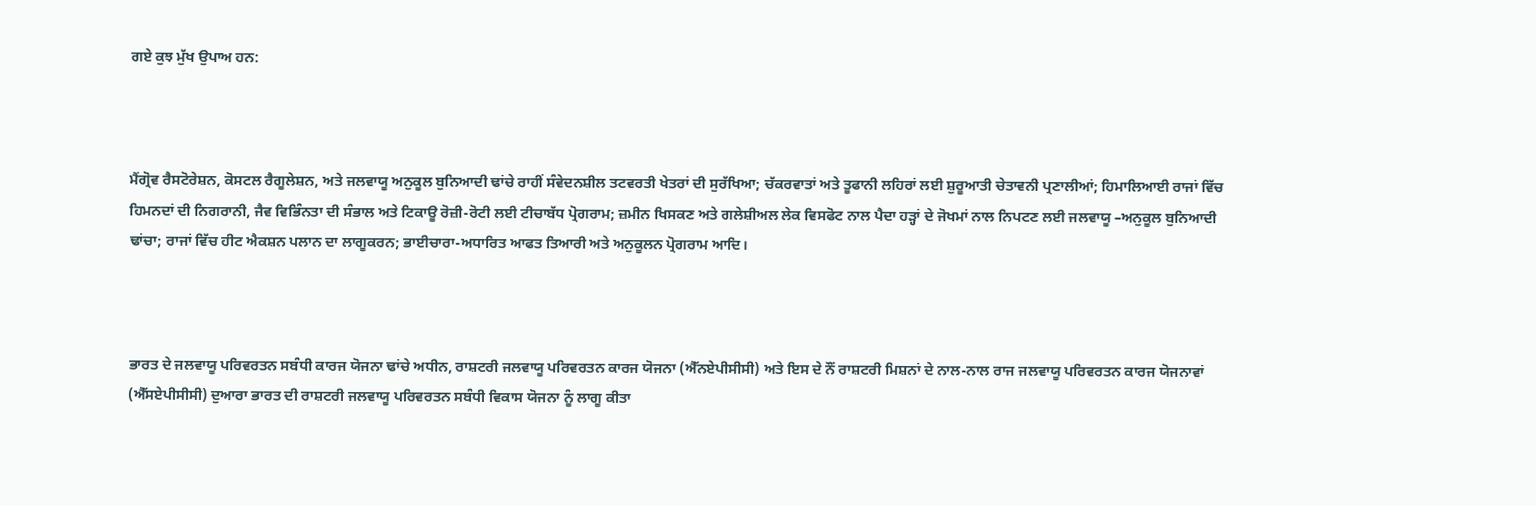ਗਏ ਕੁਝ ਮੁੱਖ ਉਪਾਅ ਹਨ:



ਮੈਂਗ੍ਰੋਵ ਰੈਸਟੋਰੇਸ਼ਨ, ਕੋਸਟਲ ਰੈਗੂਲੇਸ਼ਨ, ਅਤੇ ਜਲਵਾਯੂ ਅਨੁਕੂਲ ਬੁਨਿਆਦੀ ਢਾਂਚੇ ਰਾਹੀਂ ਸੰਵੇਦਨਸ਼ੀਲ ਤਟਵਰਤੀ ਖੇਤਰਾਂ ਦੀ ਸੁਰੱਖਿਆ; ਚੱਕਰਵਾਤਾਂ ਅਤੇ ਤੂਫਾਨੀ ਲਹਿਰਾਂ ਲਈ ਸ਼ੁਰੂਆਤੀ ਚੇਤਾਵਨੀ ਪ੍ਰਣਾਲੀਆਂ; ਹਿਮਾਲਿਆਈ ਰਾਜਾਂ ਵਿੱਚ ਹਿਮਨਦਾਂ ਦੀ ਨਿਗਰਾਨੀ, ਜੈਵ ਵਿਭਿੰਨਤਾ ਦੀ ਸੰਭਾਲ ਅਤੇ ਟਿਕਾਊ ਰੋਜ਼ੀ-ਰੋਟੀ ਲਈ ਟੀਚਾਬੱਧ ਪ੍ਰੋਗਰਾਮ; ਜ਼ਮੀਨ ਖਿਸਕਣ ਅਤੇ ਗਲੇਸ਼ੀਅਲ ਲੇਕ ਵਿਸਫੋਟ ਨਾਲ ਪੈਦਾ ਹੜ੍ਹਾਂ ਦੇ ਜੋਖਮਾਂ ਨਾਲ ਨਿਪਟਣ ਲਈ ਜਲਵਾਯੂ –ਅਨੁਕੂਲ ਬੁਨਿਆਦੀ ਢਾਂਚਾ; ਰਾਜਾਂ ਵਿੱਚ ਹੀਟ ਐਕਸ਼ਨ ਪਲਾਨ ਦਾ ਲਾਗੂਕਰਨ; ਭਾਈਚਾਰਾ-ਅਧਾਰਿਤ ਆਫਤ ਤਿਆਰੀ ਅਤੇ ਅਨੁਕੂਲਨ ਪ੍ਰੋਗਰਾਮ ਆਦਿ।



ਭਾਰਤ ਦੇ ਜਲਵਾਯੂ ਪਰਿਵਰਤਨ ਸਬੰਧੀ ਕਾਰਜ ਯੋਜਨਾ ਢਾਂਚੇ ਅਧੀਨ, ਰਾਸ਼ਟਰੀ ਜਲਵਾਯੂ ਪਰਿਵਰਤਨ ਕਾਰਜ ਯੋਜਨਾ (ਐੱਨਏਪੀਸੀਸੀ) ਅਤੇ ਇਸ ਦੇ ਨੌਂ ਰਾਸ਼ਟਰੀ ਮਿਸ਼ਨਾਂ ਦੇ ਨਾਲ-ਨਾਲ ਰਾਜ ਜਲਵਾਯੂ ਪਰਿਵਰਤਨ ਕਾਰਜ ਯੋਜਨਾਵਾਂ (ਐੱਸਏਪੀਸੀਸੀ) ਦੁਆਰਾ ਭਾਰਤ ਦੀ ਰਾਸ਼ਟਰੀ ਜਲਵਾਯੂ ਪਰਿਵਰਤਨ ਸਬੰਧੀ ਵਿਕਾਸ ਯੋਜਨਾ ਨੂੰ ਲਾਗੂ ਕੀਤਾ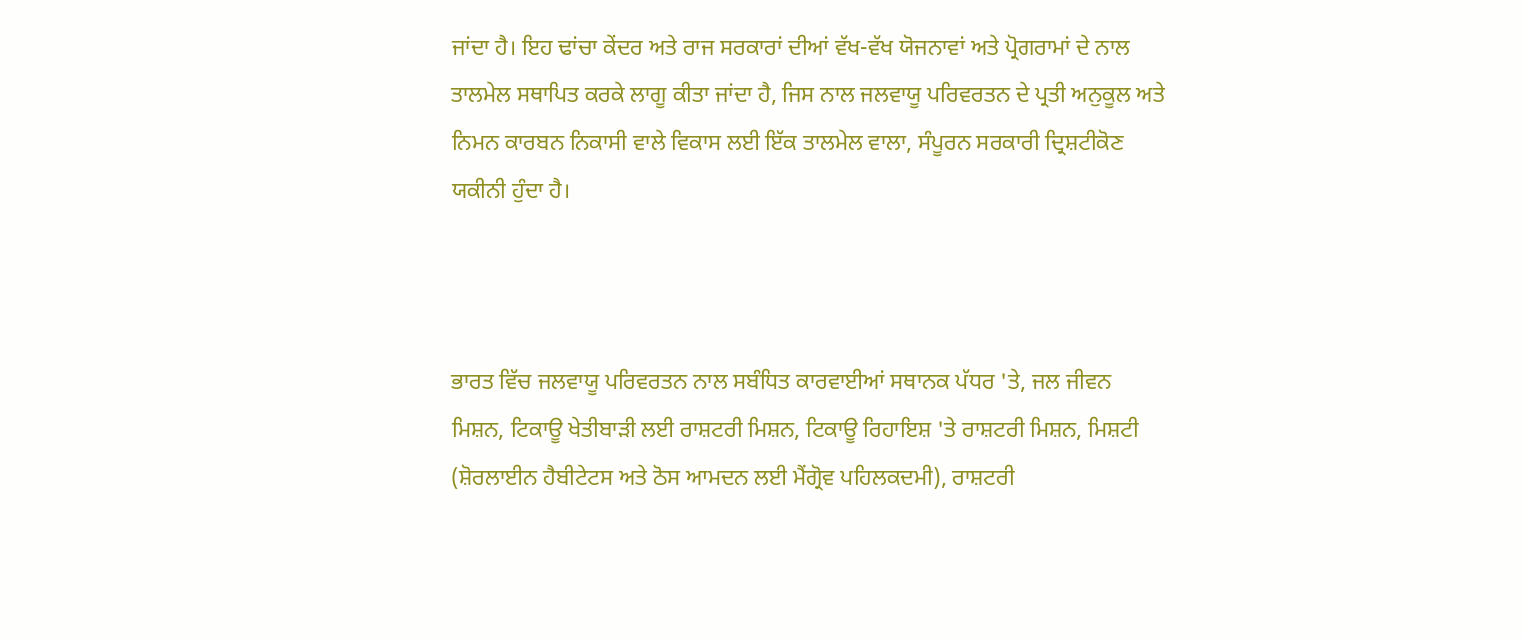ਜਾਂਦਾ ਹੈ। ਇਹ ਢਾਂਚਾ ਕੇਂਦਰ ਅਤੇ ਰਾਜ ਸਰਕਾਰਾਂ ਦੀਆਂ ਵੱਖ-ਵੱਖ ਯੋਜਨਾਵਾਂ ਅਤੇ ਪ੍ਰੋਗਰਾਮਾਂ ਦੇ ਨਾਲ ਤਾਲਮੇਲ ਸਥਾਪਿਤ ਕਰਕੇ ਲਾਗੂ ਕੀਤਾ ਜਾਂਦਾ ਹੈ, ਜਿਸ ਨਾਲ ਜਲਵਾਯੂ ਪਰਿਵਰਤਨ ਦੇ ਪ੍ਰਤੀ ਅਨੁਕੂਲ ਅਤੇ ਨਿਮਨ ਕਾਰਬਨ ਨਿਕਾਸੀ ਵਾਲੇ ਵਿਕਾਸ ਲਈ ਇੱਕ ਤਾਲਮੇਲ ਵਾਲਾ, ਸੰਪੂਰਨ ਸਰਕਾਰੀ ਦ੍ਰਿਸ਼ਟੀਕੋਣ ਯਕੀਨੀ ਹੁੰਦਾ ਹੈ।



ਭਾਰਤ ਵਿੱਚ ਜਲਵਾਯੂ ਪਰਿਵਰਤਨ ਨਾਲ ਸਬੰਧਿਤ ਕਾਰਵਾਈਆਂ ਸਥਾਨਕ ਪੱਧਰ 'ਤੇ, ਜਲ ਜੀਵਨ ਮਿਸ਼ਨ, ਟਿਕਾਊ ਖੇਤੀਬਾੜੀ ਲਈ ਰਾਸ਼ਟਰੀ ਮਿਸ਼ਨ, ਟਿਕਾਊ ਰਿਹਾਇਸ਼ 'ਤੇ ਰਾਸ਼ਟਰੀ ਮਿਸ਼ਨ, ਮਿਸ਼ਟੀ (ਸ਼ੋਰਲਾਈਨ ਹੈਬੀਟੇਟਸ ਅਤੇ ਠੋਸ ਆਮਦਨ ਲਈ ਮੈਂਗ੍ਰੋਵ ਪਹਿਲਕਦਮੀ), ਰਾਸ਼ਟਰੀ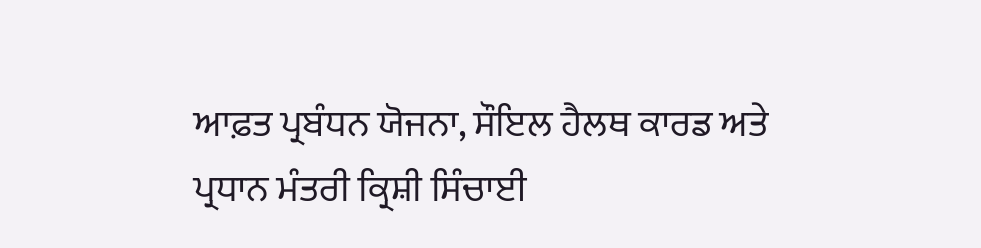ਆਫ਼ਤ ਪ੍ਰਬੰਧਨ ਯੋਜਨਾ, ਸੌਇਲ ਹੈਲਥ ਕਾਰਡ ਅਤੇ ਪ੍ਰਧਾਨ ਮੰਤਰੀ ਕ੍ਰਿਸ਼ੀ ਸਿੰਚਾਈ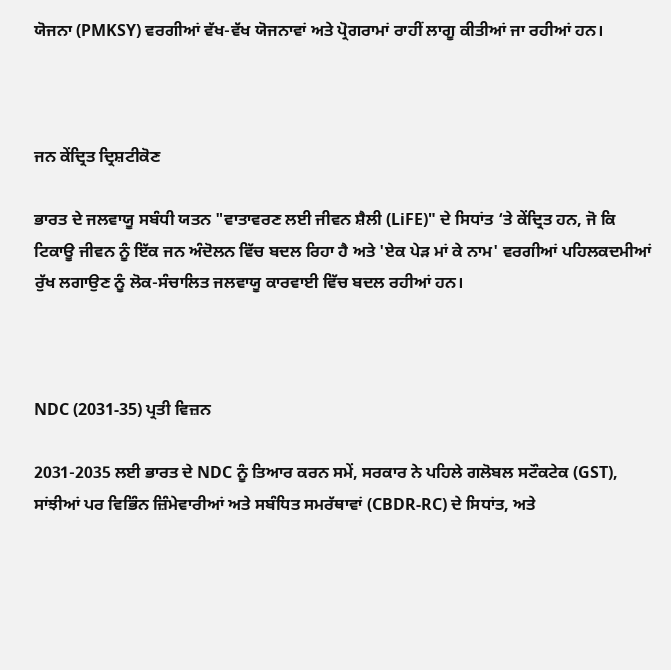ਯੋਜਨਾ (PMKSY) ਵਰਗੀਆਂ ਵੱਖ-ਵੱਖ ਯੋਜਨਾਵਾਂ ਅਤੇ ਪ੍ਰੋਗਰਾਮਾਂ ਰਾਹੀਂ ਲਾਗੂ ਕੀਤੀਆਂ ਜਾ ਰਹੀਆਂ ਹਨ।



ਜਨ ਕੇਂਦ੍ਰਿਤ ਦ੍ਰਿਸ਼ਟੀਕੋਣ

ਭਾਰਤ ਦੇ ਜਲਵਾਯੂ ਸਬੰਧੀ ਯਤਨ "ਵਾਤਾਵਰਣ ਲਈ ਜੀਵਨ ਸ਼ੈਲੀ (LiFE)" ਦੇ ਸਿਧਾਂਤ ‘ਤੇ ਕੇਂਦ੍ਰਿਤ ਹਨ, ਜੋ ਕਿ ਟਿਕਾਊ ਜੀਵਨ ਨੂੰ ਇੱਕ ਜਨ ਅੰਦੋਲਨ ਵਿੱਚ ਬਦਲ ਰਿਹਾ ਹੈ ਅਤੇ 'ਏਕ ਪੇੜ ਮਾਂ ਕੇ ਨਾਮ' ਵਰਗੀਆਂ ਪਹਿਲਕਦਮੀਆਂ ਰੁੱਖ ਲਗਾਉਣ ਨੂੰ ਲੋਕ-ਸੰਚਾਲਿਤ ਜਲਵਾਯੂ ਕਾਰਵਾਈ ਵਿੱਚ ਬਦਲ ਰਹੀਆਂ ਹਨ।



NDC (2031-35) ਪ੍ਰਤੀ ਵਿਜ਼ਨ

2031-2035 ਲਈ ਭਾਰਤ ਦੇ NDC ਨੂੰ ਤਿਆਰ ਕਰਨ ਸਮੇਂ, ਸਰਕਾਰ ਨੇ ਪਹਿਲੇ ਗਲੋਬਲ ਸਟੌਕਟੇਕ (GST), ਸਾਂਝੀਆਂ ਪਰ ਵਿਭਿੰਨ ਜ਼ਿੰਮੇਵਾਰੀਆਂ ਅਤੇ ਸਬੰਧਿਤ ਸਮਰੱਥਾਵਾਂ (CBDR-RC) ਦੇ ਸਿਧਾਂਤ, ਅਤੇ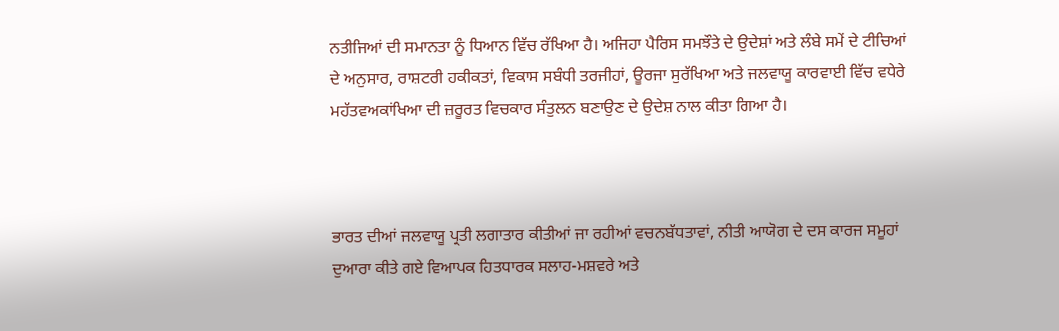ਨਤੀਜਿਆਂ ਦੀ ਸਮਾਨਤਾ ਨੂੰ ਧਿਆਨ ਵਿੱਚ ਰੱਖਿਆ ਹੈ। ਅਜਿਹਾ ਪੈਰਿਸ ਸਮਝੌਤੇ ਦੇ ਉਦੇਸ਼ਾਂ ਅਤੇ ਲੰਬੇ ਸਮੇਂ ਦੇ ਟੀਚਿਆਂ ਦੇ ਅਨੁਸਾਰ, ਰਾਸ਼ਟਰੀ ਹਕੀਕਤਾਂ, ਵਿਕਾਸ ਸਬੰਧੀ ਤਰਜੀਹਾਂ, ਊਰਜਾ ਸੁਰੱਖਿਆ ਅਤੇ ਜਲਵਾਯੂ ਕਾਰਵਾਈ ਵਿੱਚ ਵਧੇਰੇ ਮਹੱਤਵਅਕਾਂਖਿਆ ਦੀ ਜ਼ਰੂਰਤ ਵਿਚਕਾਰ ਸੰਤੁਲਨ ਬਣਾਉਣ ਦੇ ਉਦੇਸ਼ ਨਾਲ ਕੀਤਾ ਗਿਆ ਹੈ।



ਭਾਰਤ ਦੀਆਂ ਜਲਵਾਯੂ ਪ੍ਰਤੀ ਲਗਾਤਾਰ ਕੀਤੀਆਂ ਜਾ ਰਹੀਆਂ ਵਚਨਬੱਧਤਾਵਾਂ, ਨੀਤੀ ਆਯੋਗ ਦੇ ਦਸ ਕਾਰਜ ਸਮੂਹਾਂ ਦੁਆਰਾ ਕੀਤੇ ਗਏ ਵਿਆਪਕ ਹਿਤਧਾਰਕ ਸਲਾਹ-ਮਸ਼ਵਰੇ ਅਤੇ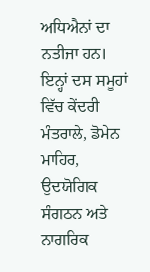ਅਧਿਐਨਾਂ ਦਾ ਨਤੀਜਾ ਹਨ। ਇਨ੍ਹਾਂ ਦਸ ਸਮੂਹਾਂ ਵਿੱਚ ਕੇਂਦਰੀ ਮੰਤਰਾਲੇ, ਡੋਮੇਨ ਮਾਹਿਰ, ਉਦਯੋਗਿਕ ਸੰਗਠਨ ਅਤੇ ਨਾਗਰਿਕ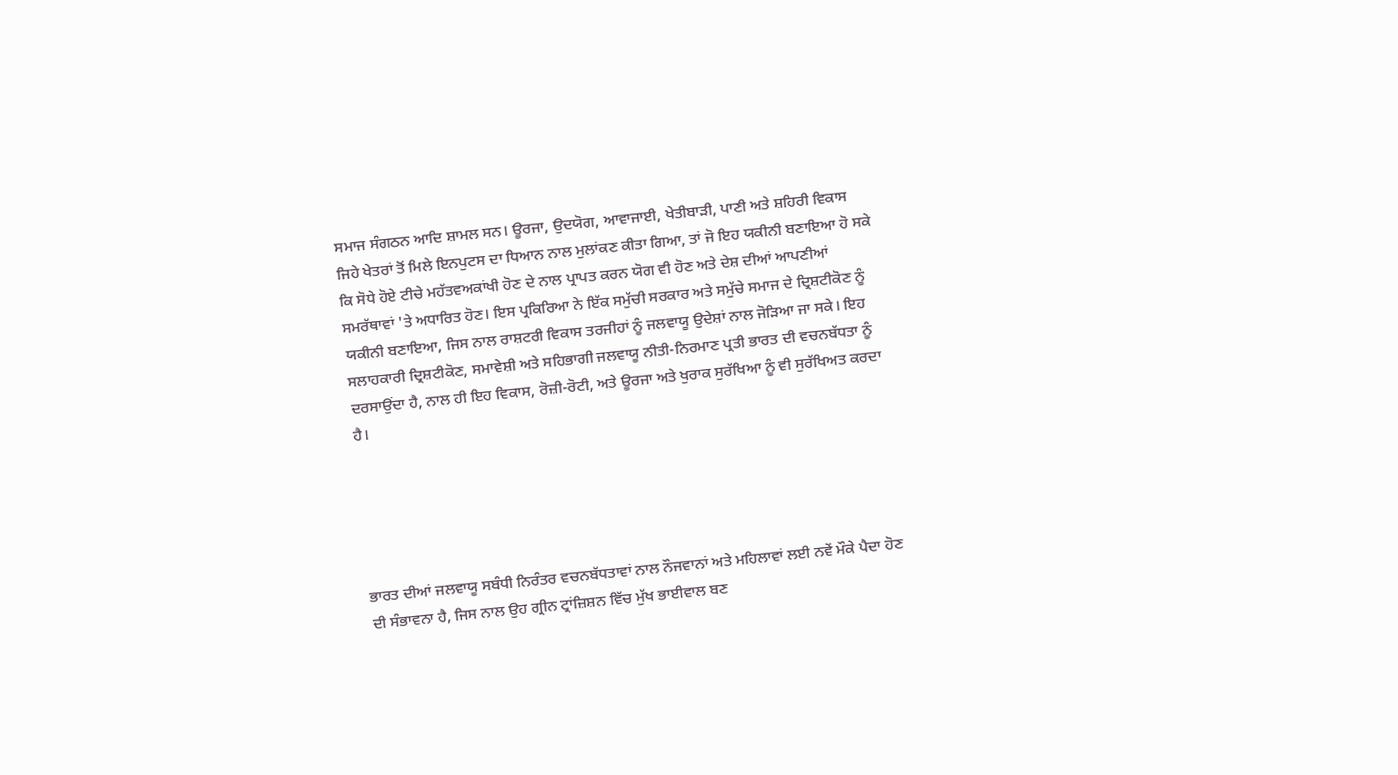ਸਮਾਜ ਸੰਗਠਨ ਆਦਿ ਸ਼ਾਮਲ ਸਨ। ਊਰਜਾ, ਉਦਯੋਗ, ਆਵਾਜਾਈ, ਖੇਤੀਬਾੜੀ, ਪਾਣੀ ਅਤੇ ਸ਼ਹਿਰੀ ਵਿਕਾਸ ਜਿਹੇ ਖੇਤਰਾਂ ਤੋਂ ਮਿਲੇ ਇਨਪੁਟਸ ਦਾ ਧਿਆਨ ਨਾਲ ਮੁਲਾਂਕਣ ਕੀਤਾ ਗਿਆ, ਤਾਂ ਜੋ ਇਹ ਯਕੀਨੀ ਬਣਾਇਆ ਹੋ ਸਕੇ ਕਿ ਸੋਧੇ ਹੋਏ ਟੀਚੇ ਮਹੱਤਵਅਕਾਂਖੀ ਹੋਣ ਦੇ ਨਾਲ ਪ੍ਰਾਪਤ ਕਰਨ ਯੋਗ ਵੀ ਹੋਣ ਅਤੇ ਦੇਸ਼ ਦੀਆਂ ਆਪਣੀਆਂ ਸਮਰੱਥਾਵਾਂ 'ਤੇ ਅਧਾਰਿਤ ਹੋਣ। ਇਸ ਪ੍ਰਕਿਰਿਆ ਨੇ ਇੱਕ ਸਮੁੱਚੀ ਸਰਕਾਰ ਅਤੇ ਸਮੁੱਚੇ ਸਮਾਜ ਦੇ ਦ੍ਰਿਸ਼ਟੀਕੋਣ ਨੂੰ ਯਕੀਨੀ ਬਣਾਇਆ, ਜਿਸ ਨਾਲ ਰਾਸ਼ਟਰੀ ਵਿਕਾਸ ਤਰਜੀਹਾਂ ਨੂੰ ਜਲਵਾਯੂ ਉਦੇਸ਼ਾਂ ਨਾਲ ਜੋੜਿਆ ਜਾ ਸਕੇ। ਇਹ ਸਲਾਹਕਾਰੀ ਦ੍ਰਿਸ਼ਟੀਕੋਣ, ਸਮਾਵੇਸ਼ੀ ਅਤੇ ਸਹਿਭਾਗੀ ਜਲਵਾਯੂ ਨੀਤੀ-ਨਿਰਮਾਣ ਪ੍ਰਤੀ ਭਾਰਤ ਦੀ ਵਚਨਬੱਧਤਾ ਨੂੰ ਦਰਸਾਉਂਦਾ ਹੈ, ਨਾਲ ਹੀ ਇਹ ਵਿਕਾਸ, ਰੋਜ਼ੀ-ਰੋਟੀ, ਅਤੇ ਊਰਜਾ ਅਤੇ ਖੁਰਾਕ ਸੁਰੱਖਿਆ ਨੂੰ ਵੀ ਸੁਰੱਖਿਅਤ ਕਰਦਾ ਹੈ।





ਭਾਰਤ ਦੀਆਂ ਜਲਵਾਯੂ ਸਬੰਧੀ ਨਿਰੰਤਰ ਵਚਨਬੱਧਤਾਵਾਂ ਨਾਲ ਨੌਜਵਾਨਾਂ ਅਤੇ ਮਹਿਲਾਵਾਂ ਲਈ ਨਵੇਂ ਮੌਕੇ ਪੈਦਾ ਹੋਣ ਦੀ ਸੰਭਾਵਨਾ ਹੈ, ਜਿਸ ਨਾਲ ਉਹ ਗ੍ਰੀਨ ਟ੍ਰਾਂਜ਼ਿਸ਼ਨ ਵਿੱਚ ਮੁੱਖ ਭਾਈਵਾਲ ਬਣ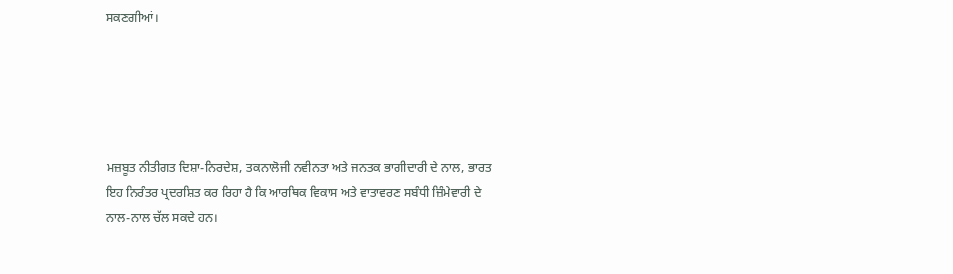ਸਕਣਗੀਆਂ।





ਮਜ਼ਬੂਤ ਨੀਤੀਗਤ ਦਿਸ਼ਾ-ਨਿਰਦੇਸ਼, ਤਕਨਾਲੋਜੀ ਨਵੀਨਤਾ ਅਤੇ ਜਨਤਕ ਭਾਗੀਦਾਰੀ ਦੇ ਨਾਲ, ਭਾਰਤ ਇਹ ਨਿਰੰਤਰ ਪ੍ਰਦਰਸ਼ਿਤ ਕਰ ਰਿਹਾ ਹੈ ਕਿ ਆਰਥਿਕ ਵਿਕਾਸ ਅਤੇ ਵਾਤਾਵਰਣ ਸਬੰਧੀ ਜ਼ਿੰਮੇਵਾਰੀ ਦੇ ਨਾਲ-ਨਾਲ ਚੱਲ ਸਕਦੇ ਹਨ।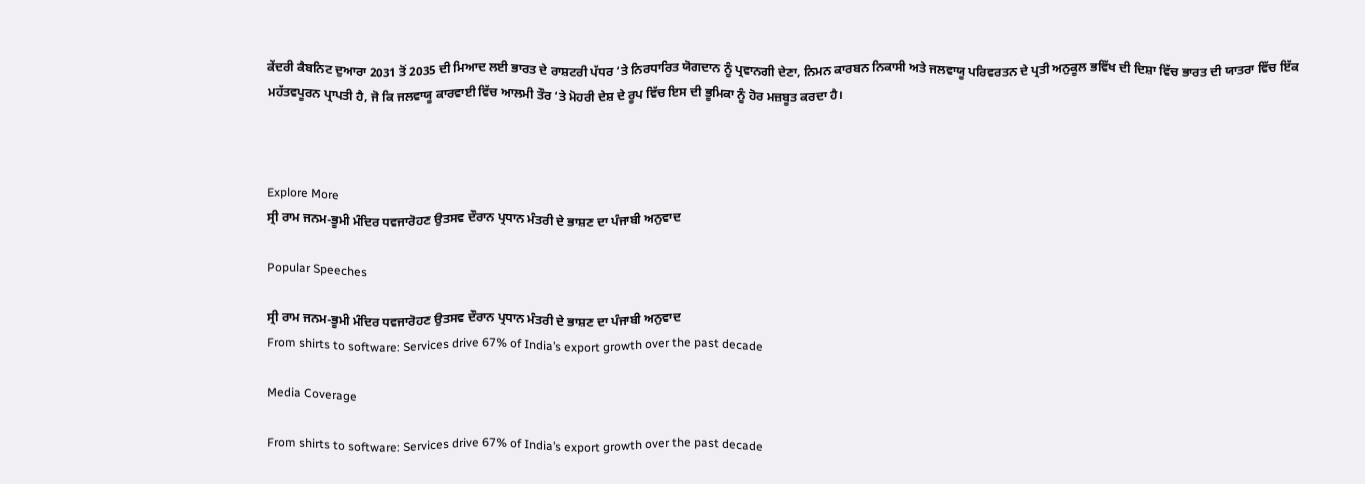ਕੇਂਦਰੀ ਕੈਬਨਿਟ ਦੁਆਰਾ 2031 ਤੋਂ 2035 ਦੀ ਮਿਆਦ ਲਈ ਭਾਰਤ ਦੇ ਰਾਸ਼ਟਰੀ ਪੱਧਰ ‘ਤੇ ਨਿਰਧਾਰਿਤ ਯੋਗਦਾਨ ਨੂੰ ਪ੍ਰਵਾਨਗੀ ਦੇਣਾ, ਨਿਮਨ ਕਾਰਬਨ ਨਿਕਾਸੀ ਅਤੇ ਜਲਵਾਯੂ ਪਰਿਵਰਤਨ ਦੇ ਪ੍ਰਤੀ ਅਨੁਕੂਲ ਭਵਿੱਖ ਦੀ ਦਿਸ਼ਾ ਵਿੱਚ ਭਾਰਤ ਦੀ ਯਾਤਰਾ ਵਿੱਚ ਇੱਕ ਮਹੱਤਵਪੂਰਨ ਪ੍ਰਾਪਤੀ ਹੈ, ਜੋ ਕਿ ਜਲਵਾਯੂ ਕਾਰਵਾਈ ਵਿੱਚ ਆਲਮੀ ਤੌਰ ‘ਤੇ ਮੋਹਰੀ ਦੇਸ਼ ਦੇ ਰੂਪ ਵਿੱਚ ਇਸ ਦੀ ਭੂਮਿਕਾ ਨੂੰ ਹੋਰ ਮਜ਼ਬੂਤ ਕਰਦਾ ਹੈ।



Explore More
ਸ੍ਰੀ ਰਾਮ ਜਨਮ-ਭੂਮੀ ਮੰਦਿਰ ਧਵਜਾਰੋਹਣ ਉਤਸਵ ਦੌਰਾਨ ਪ੍ਰਧਾਨ ਮੰਤਰੀ ਦੇ ਭਾਸ਼ਣ ਦਾ ਪੰਜਾਬੀ ਅਨੁਵਾਦ

Popular Speeches

ਸ੍ਰੀ ਰਾਮ ਜਨਮ-ਭੂਮੀ ਮੰਦਿਰ ਧਵਜਾਰੋਹਣ ਉਤਸਵ ਦੌਰਾਨ ਪ੍ਰਧਾਨ ਮੰਤਰੀ ਦੇ ਭਾਸ਼ਣ ਦਾ ਪੰਜਾਬੀ ਅਨੁਵਾਦ
From shirts to software: Services drive 67% of India’s export growth over the past decade

Media Coverage

From shirts to software: Services drive 67% of India’s export growth over the past decade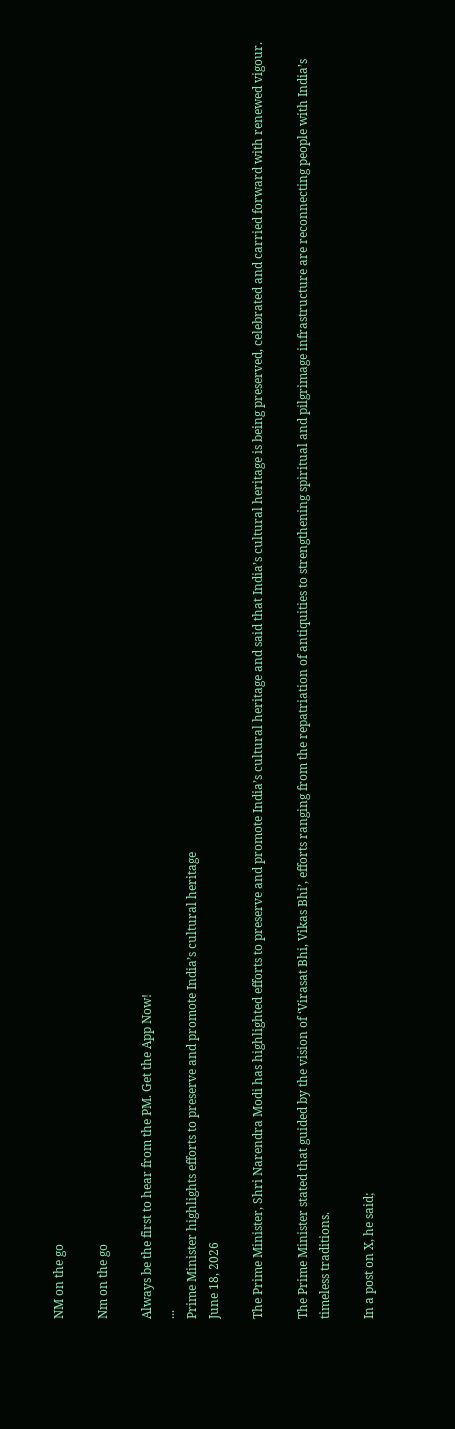NM on the go

Nm on the go

Always be the first to hear from the PM. Get the App Now!
...
Prime Minister highlights efforts to preserve and promote India’s cultural heritage
June 18, 2026

The Prime Minister, Shri Narendra Modi has highlighted efforts to preserve and promote India’s cultural heritage and said that India’s cultural heritage is being preserved, celebrated and carried forward with renewed vigour.

The Prime Minister stated that guided by the vision of ‘Virasat Bhi, Vikas Bhi’, efforts ranging from the repatriation of antiquities to strengthening spiritual and pilgrimage infrastructure are reconnecting people with India’s timeless traditions.

In a post on X, he said;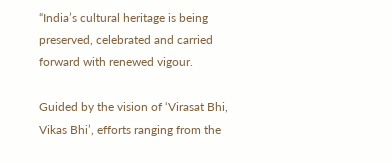“India’s cultural heritage is being preserved, celebrated and carried forward with renewed vigour.

Guided by the vision of ‘Virasat Bhi, Vikas Bhi’, efforts ranging from the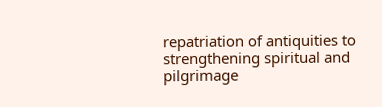repatriation of antiquities to strengthening spiritual and pilgrimage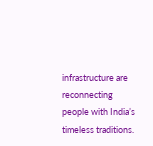infrastructure are reconnecting people with India’s timeless traditions.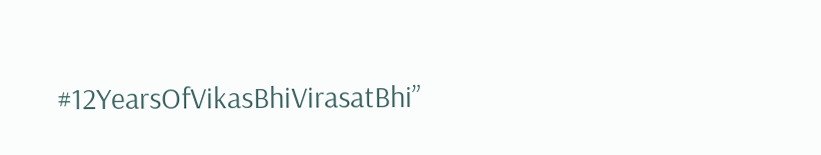#12YearsOfVikasBhiVirasatBhi”